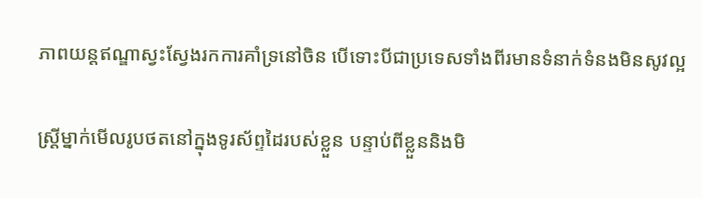ភាពយន្តឥណ្ឌាស្វះស្វែងរកការគាំទ្រនៅចិន បើទោះបីជាប្រទេសទាំងពីរមានទំនាក់ទំនងមិនសូវល្អ

ស្រ្តីម្នាក់មើលរូបថតនៅក្នុងទូរស័ព្ទដៃរបស់ខ្លួន បន្ទាប់ពីខ្លួននិងមិ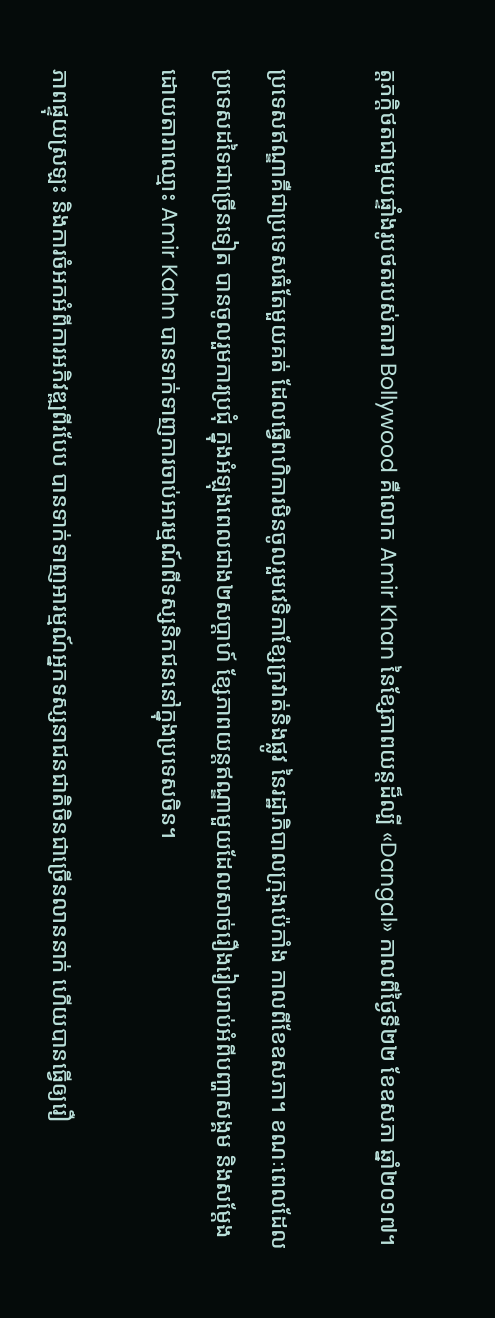ត្តភក្តិថតជាមួយផ្ទាំងរូបថតរបស់តារា Bollywood គឺលោក Amir Khan នៃខ្សែភាពយន្តដ៏ល្បី «Dangal» កាលពីថ្ងៃទី២២ ខែឧសភា ឆ្នាំ២០១៧។

ប្រទេសឥណ្ឌាគឺជាប្រទេសធំតែមួយគត់ ដែលធ្វើពហិការមិនចូលរួមវេទិកាខ្សែក្រវាត់និងផ្លូវ នៃរដ្ឋាភិបាលក្រុងប៉េកាំង កាលពីខែឧសភា។ ខណៈពេលដែលប្រទេសដទៃជាច្រើនទៀត បានចូលរួមការប្រជុំ ក្នុងអំឡុងពេលជាង២សប្ដាហ៍ ខ្សែភាពយន្តឥណ្ឌាមួយដែលសាច់រឿងរៀបរាប់អំពីបញ្ហាសង្គម និងសម្ដែងដោយតារាឈ្មោះ Amir Kahn បានទាក់ទាញការចាប់អារម្មណ៍ពីទស្សនិកជននៅក្នុងប្រទេសចិន។

ភាពផ្ទុយស្រឡះ និងការចំអកអំពីការអភិវឌ្ឍពីរបែប បានទាក់ទាញអារម្មណ៍អ្នកទស្សនាជនជាតិចិនជាច្រើនលាននាក់ ហើយបានធ្វើឲ្យរឿ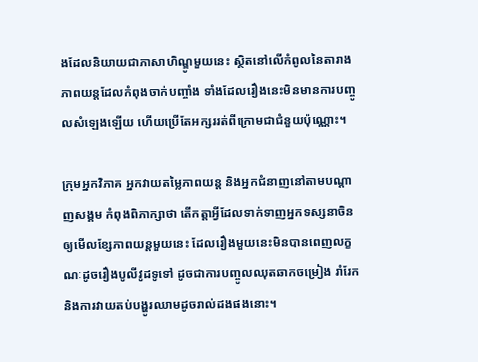ងដែលនិយាយជាភាសាហិណ្ឌូមួយនេះ ស្ថិតនៅលើកំពូលនៃតារាងភាពយន្តដែលកំពុងចាក់បញ្ចាំង ទាំងដែលរឿងនេះមិនមានការបញ្ចូលសំឡេងឡើយ ហើយប្រើតែអក្សររត់ពីក្រោមជាជំនួយប៉ុណ្ណោះ។

ក្រុមអ្នកវិភាគ អ្នកវាយតម្លៃភាពយន្ត និងអ្នកជំនាញនៅតាមបណ្ដាញសង្គម កំពុងពិភាក្សាថា តើកត្តាអ្វីដែលទាក់ទាញអ្នកទស្សនាចិនឲ្យមើលខ្សែភាពយន្តមួយនេះ ដែលរឿងមួយនេះមិនបានពេញលក្ខណៈដូចរឿងបូលីវូដទូទៅ ដូចជាការបញ្ចូលឈុតឆាកចម្រៀង រាំរែក និងការវាយតប់បង្ហូរឈាមដូចរាល់ដងផងនោះ។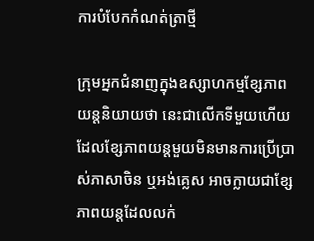ការបំបែកកំណត់ត្រាថ្មី

ក្រុមអ្នកជំនាញក្នុងឧស្សាហកម្មខ្សែភាពយន្តនិយាយថា នេះជាលើកទីមួយហើយ ដែលខ្សែភាពយន្តមួយមិនមានការប្រើប្រាស់ភាសាចិន ឬអង់គ្លេស អាចក្លាយជាខ្សែភាពយន្តដែលលក់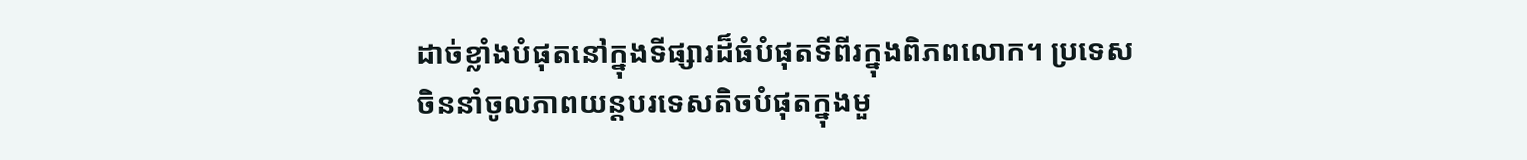ដាច់ខ្លាំងបំផុតនៅក្នុងទីផ្សារដ៏ធំបំផុតទីពីរក្នុងពិភពលោក។ ប្រទេសចិននាំចូលភាពយន្តបរទេសតិចបំផុតក្នុងមួ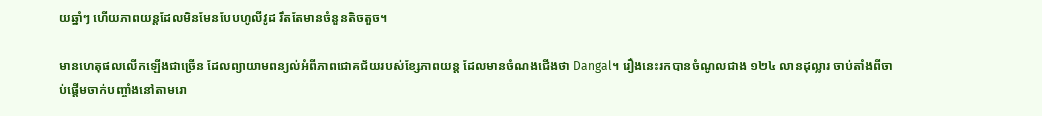យឆ្នាំៗ ហើយភាពយន្តដែលមិនមែនបែបហូលីវូដ រឹតតែមានចំនួនតិចតួច។

មានហេតុផលលើកឡើងជាច្រើន ដែលព្យាយាមពន្យល់អំពីភាពជោគជ័យរបស់ខ្សែភាពយន្ត ដែលមានចំណងជើងថា Dangal។ រឿងនេះរកបានចំណូលជាង ១២៤ លានដុល្លារ ចាប់តាំងពីចាប់ផ្ដើមចាក់បញ្ចាំងនៅតាមរោ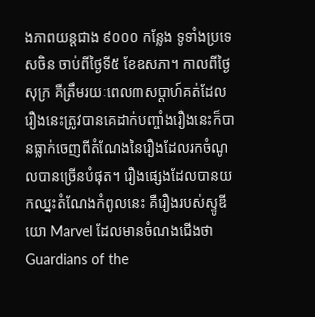ងភាពយន្តជាង ៩០០០ កន្លែង ទូទាំងប្រទេសចិន ចាប់ពីថ្ងៃទី៥ ខែឧសភា។ កាលពីថ្ងៃសុក្រ គឺត្រឹមរយៈពេល៣សប្ដាហ៍គត់ដែលរឿងនេះត្រូវបានគេដាក់បញ្ចាំងរឿងនេះក៏បានធ្លាក់ចេញពីតំណែងនៃរឿងដែលរកចំណូលបានច្រើនបំផុត។ រឿងផ្សេងដែលបានយកឈ្នះតំណែងកំពូលនេះ គឺរឿងរបស់ស្ទូឌីយោ Marvel ដែលមានចំណងជើងថា Guardians of the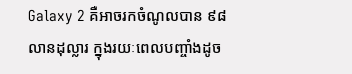Galaxy 2 គឺអាចរកចំណូលបាន ៩៨ លានដុល្លារ ក្នុងរយៈពេលបញ្ចាំងដូច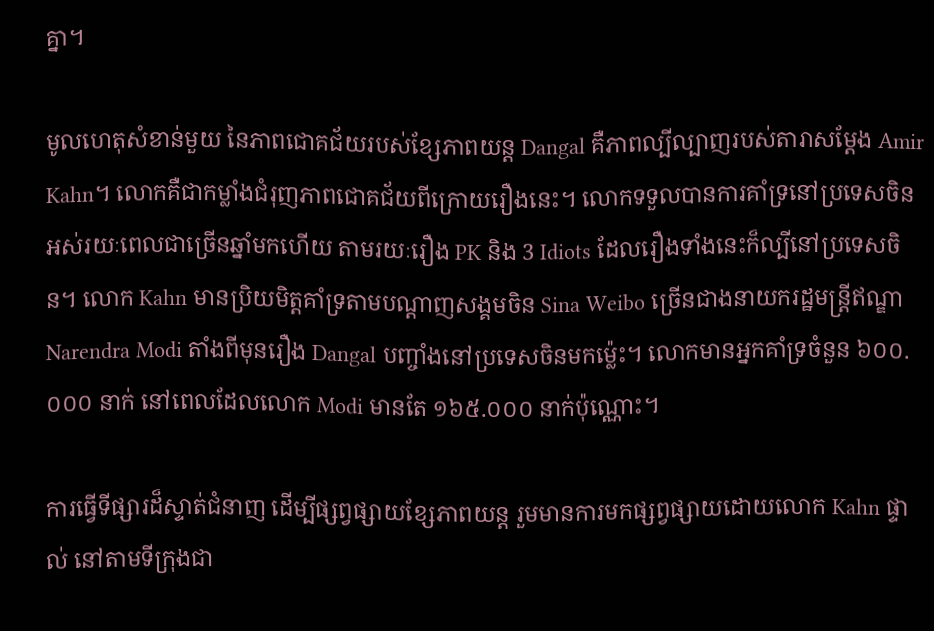គ្នា។

មូលហេតុសំខាន់មួយ នៃភាពជោគជ័យរបស់ខ្សែភាពយន្ត Dangal គឺភាពល្បីល្បាញរបស់តារាសម្ដែង Amir Kahn។ លោកគឺជាកម្លាំងជំរុញភាពជោគជ័យពីក្រោយរឿងនេះ។ លោកទទួលបានការគាំទ្រនៅប្រទេសចិនអស់រយៈពេលជាច្រើនឆ្នាំមកហើយ តាមរយៈរឿង PK និង 3 Idiots ដែលរឿងទាំងនេះក៏ល្បីនៅប្រទេសចិន។ លោក Kahn មានប្រិយមិត្តគាំទ្រតាមបណ្ដាញសង្គមចិន Sina Weibo ច្រើនជាងនាយករដ្ឋមន្ត្រីឥណ្ឌា Narendra Modi តាំងពីមុនរឿង Dangal បញ្ចាំងនៅប្រទេសចិនមកម្ល៉េះ។ លោកមានអ្នកគាំទ្រចំនួន ៦០០.០០០ នាក់ នៅពេលដែលលោក Modi មានតែ ១៦៥.០០០ នាក់ប៉ុណ្ណោះ។

ការធ្វើទីផ្សារដ៏ស្ទាត់ជំនាញ ដើម្បីផ្សព្វផ្សាយខ្សែភាពយន្ត រួមមានការមកផ្សព្វផ្សាយដោយលោក Kahn ផ្ទាល់ នៅតាមទីក្រុងជា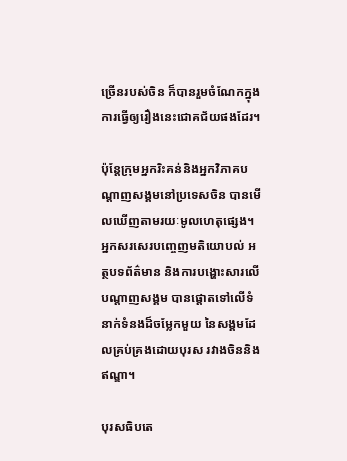ច្រើនរបស់ចិន ក៏បានរួមចំណែកក្នុងការធ្វើឲ្យរឿងនេះជោគជ័យផងដែរ។

ប៉ុន្តែក្រុមអ្នករិះគន់និងអ្នកវិភាគបណ្ដាញសង្គមនៅប្រទេសចិន បានមើលឃើញតាមរយៈមូលហេតុផ្សេង។ អ្នកសរសេរបញ្ចេញមតិយោបល់ អត្ថបទព័ត៌មាន និងការបង្ហោះសារលើបណ្ដាញសង្គម បានផ្ដោតទៅលើទំនាក់ទំនងដ៏ចម្លែកមួយ នៃសង្គមដែលគ្រប់គ្រងដោយបុរស រវាងចិននិងឥណ្ឌា។

បុរសធិបតេ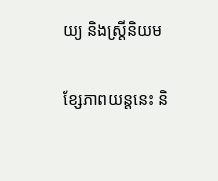យ្យ និងស្រ្តីនិយម

ខ្សែភាពយន្តនេះ និ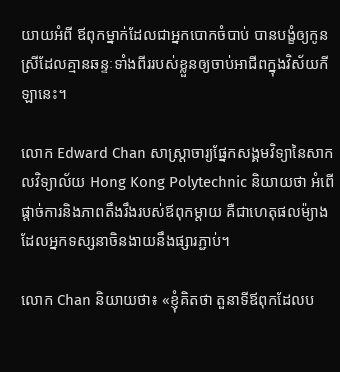យាយអំពី ឪពុកម្នាក់ដែលជាអ្នកបោកចំបាប់ បានបង្ខំឲ្យកូនស្រីដែលគ្មានឆន្ទៈទាំងពីររបស់ខ្លួនឲ្យចាប់អាជីពក្នុងវិស័យកីឡានេះ។

លោក Edward Chan សាស្ត្រាចារ្យផ្នែកសង្គមវិទ្យានៃសាកលវិទ្យាល័យ Hong Kong Polytechnic និយាយថា អំពើផ្ដាច់ការនិងភាពតឹងរឹងរបស់ឪពុកម្ដាយ គឺជាហេតុផលម៉្យាងដែលអ្នកទស្សនាចិនងាយនឹងផ្សារភ្ជាប់។

លោក Chan និយាយថា៖ «ខ្ញុំគិតថា តួនាទីឪពុកដែលប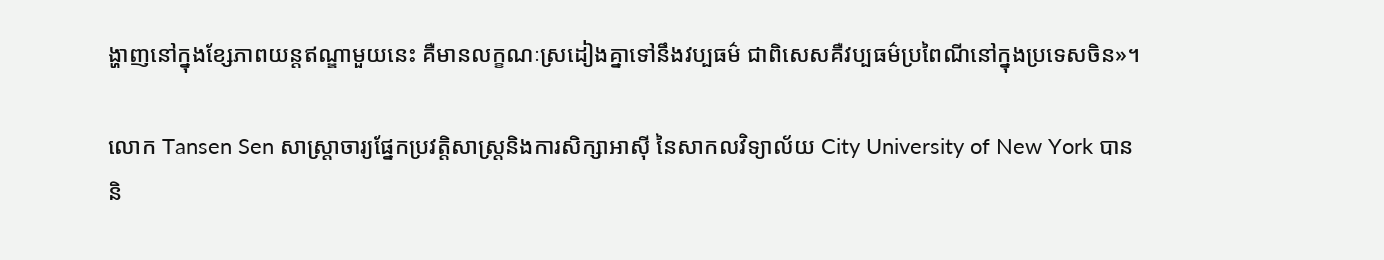ង្ហាញនៅក្នុងខ្សែភាពយន្តឥណ្ឌាមួយនេះ គឺមានលក្ខណៈស្រដៀងគ្នាទៅនឹងវប្បធម៌ ជាពិសេសគឺវប្បធម៌ប្រពៃណីនៅក្នុងប្រទេសចិន»។

លោក Tansen Sen សាស្ត្រាចារ្យផ្នែកប្រវត្តិសាស្ត្រនិងការសិក្សាអាស៊ី នៃសាកលវិទ្យាល័យ City University of New York បាននិ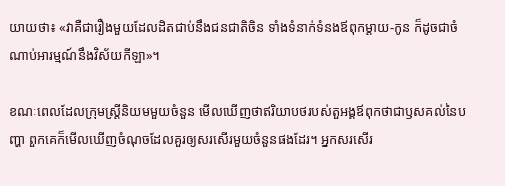យាយថា៖ «វាគឺជារឿងមួយដែលដិតជាប់នឹងជនជាតិចិន ទាំងទំនាក់ទំនងឪពុកម្ដាយ-កូន ក៏ដូចជាចំណាប់អារម្មណ៍នឹងវិស័យកីឡា»។

ខណៈពេលដែលក្រុមស្ត្រីនិយមមួយចំនួន មើលឃើញថាឥរិយាបថរបស់តួអង្គឪពុកថាជាឫសគល់នៃបញ្ហា ពួកគេក៏មើលឃើញចំណុចដែលគួរឲ្យសរសើរមួយចំនួនផងដែរ។ អ្នកសរសើរ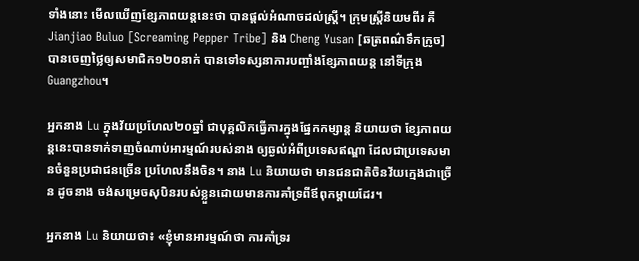ទាំងនោះ មើលឃើញខ្សែភាពយន្តនេះថា បានផ្ដល់អំណាចដល់ស្ត្រី។ ក្រុមស្ត្រីនិយមពីរ គឺ Jianjiao Buluo [Screaming Pepper Tribe] និង Cheng Yusan [ឆត្រពណ៌ទឹកក្រូច] បានចេញថ្លៃឲ្យសមាជិក១២០នាក់ បានទៅទស្សនាការបញ្ចាំងខ្សែភាពយន្ត នៅទីក្រុង Guangzhou។

អ្នកនាង Lu ក្នុងវ័យប្រហែល២០ឆ្នាំ ជាបុគ្គលិកធ្វើការក្នុងផ្នែកកម្សាន្ត និយាយថា ខ្សែភាពយន្តនេះបានទាក់ទាញចំណាប់អារម្មណ៍របស់នាង ឲ្យឆ្ងល់អំពីប្រទេសឥណ្ឌា ដែលជាប្រទេសមានចំនួនប្រជាជនច្រើន ប្រហែលនឹងចិន។ នាង Lu និយាយថា មានជនជាតិចិនវ័យក្មេងជាច្រើន ដូចនាង ចង់សម្រេចសុបិនរបស់ខ្លួនដោយមានការគាំទ្រពីឪពុកម្ដាយដែរ។

អ្នកនាង Lu និយាយថា៖ «ខ្ញុំមានអារម្មណ៍ថា ការគាំទ្ររ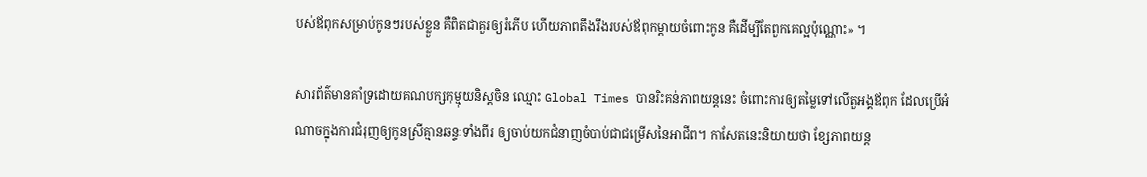បស់ឪពុកសម្រាប់កូនៗរបស់ខ្លួន គឺពិតជាគួរឲ្យរំភើប ហើយភាពតឹងរឹងរបស់ឪពុកម្ដាយចំពោះកូន គឺដើម្បីតែពួកគេល្អប៉ុណ្ណោះ» ។

សារព័ត៌មានគាំទ្រដោយគណបក្សកុម្មុយនិស្តចិន ឈ្មោះ Global Times បានរិះគន់ភាពយន្តនេះ ចំពោះការឲ្យតម្លៃទៅលើតួអង្គឪពុក ដែលប្រើអំណាចក្នុងការជំរុញឲ្យកូនស្រីគ្មានឆន្ទៈទាំងពីរ ឲ្យចាប់យកជំនាញចំបាប់ជាជម្រើសនៃអាជីព។ កាសែតនេះនិយាយថា ខ្សែភាពយន្ត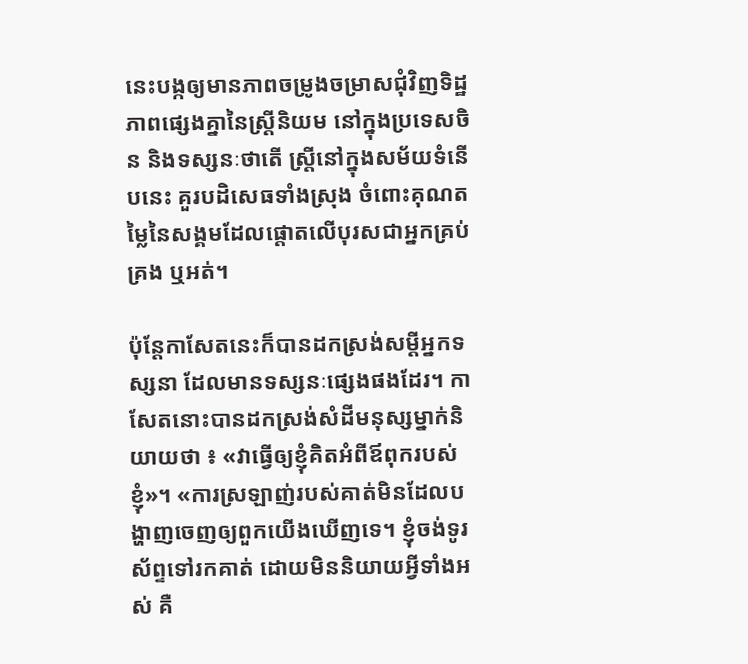នេះបង្កឲ្យមានភាពចម្រូងចម្រាសជុំវិញទិដ្ឋភាពផ្សេងគ្នានៃស្ត្រីនិយម នៅក្នុងប្រទេសចិន និងទស្សនៈថាតើ ស្ត្រីនៅក្នុងសម័យទំនើបនេះ គួរបដិសេធទាំងស្រុង ចំពោះគុណតម្លៃនៃសង្គមដែលផ្ដោតលើបុរសជាអ្នកគ្រប់គ្រង ឬអត់។

ប៉ុន្តែកាសែតនេះក៏បានដកស្រង់សម្ដីអ្នកទស្សនា ដែលមានទស្សនៈផ្សេងផងដែរ។ កាសែតនោះបានដកស្រង់សំដីមនុស្សម្នាក់និយាយថា ៖ «វាធ្វើឲ្យខ្ញុំគិតអំពីឪពុករបស់ខ្ញុំ»។ «ការស្រឡាញ់របស់គាត់មិនដែលបង្ហាញចេញឲ្យពួកយើងឃើញទេ។ ខ្ញុំចង់ទូរស័ព្ទទៅរកគាត់ ដោយមិននិយាយអ្វីទាំងអស់ គឺ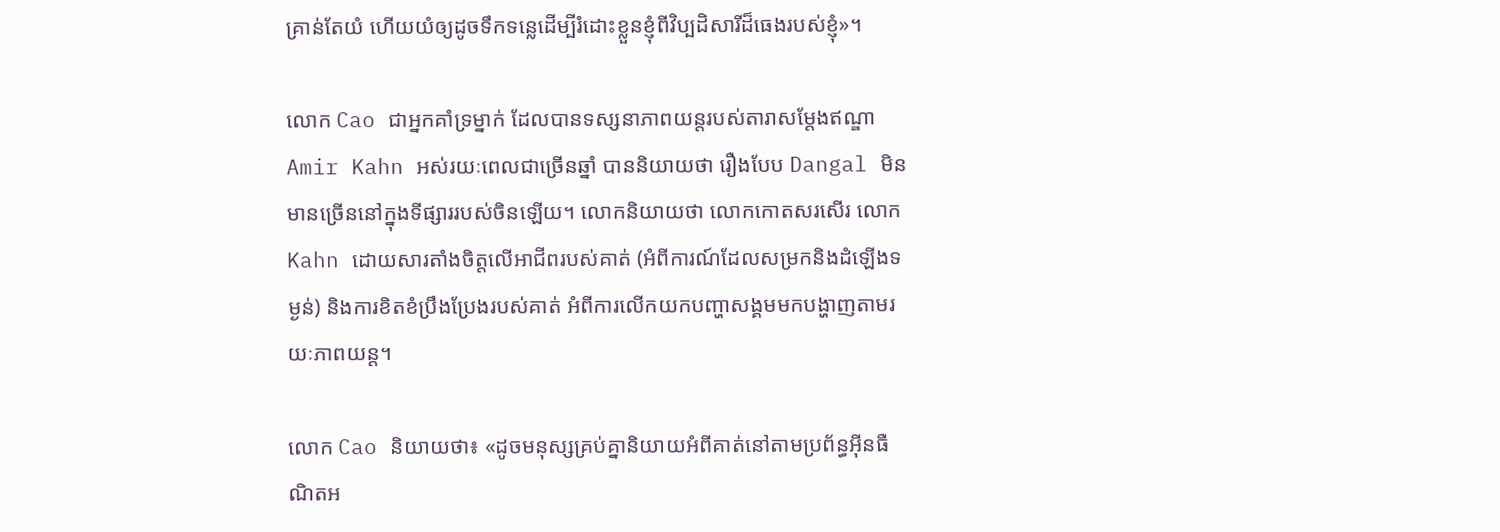គ្រាន់តែយំ ហើយយំឲ្យដូចទឹកទន្លេដើម្បីរំដោះខ្លួនខ្ញុំពីវិប្បដិសារីដ៏ធេងរបស់ខ្ញុំ»។

លោក Cao ជាអ្នកគាំទ្រម្នាក់ ដែលបានទស្សនាភាពយន្តរបស់តារាសម្ដែងឥណ្ឌា Amir Kahn អស់រយៈពេលជាច្រើនឆ្នាំ បាននិយាយថា រឿងបែប Dangal មិនមានច្រើននៅក្នុងទីផ្សាររបស់ចិនឡើយ។ លោកនិយាយថា លោកកោតសរសើរ លោក Kahn ដោយសារតាំងចិត្តលើអាជីពរបស់គាត់ (អំពីការណ៍ដែលសម្រកនិងដំឡើងទម្ងន់) និងការខិតខំប្រឹងប្រែងរបស់គាត់ អំពីការលើកយកបញ្ហាសង្គមមកបង្ហាញតាមរយៈភាពយន្ត។

លោក Cao និយាយថា៖ «ដូចមនុស្សគ្រប់គ្នានិយាយអំពីគាត់នៅតាមប្រព័ន្ធអ៊ីនធឺណិតអ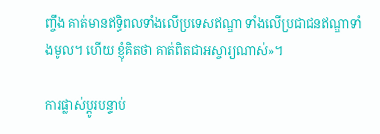ញ្ចឹង គាត់មានឥទ្ធិពលទាំងលើប្រទេសឥណ្ឌា ទាំងលើប្រជាជនឥណ្ឌាទាំងមូល។ ហើយ ខ្ញុំគិតថា គាត់ពិតជាអស្ចារ្យណាស់»។

ការផ្លាស់ប្ដូរបន្ទាប់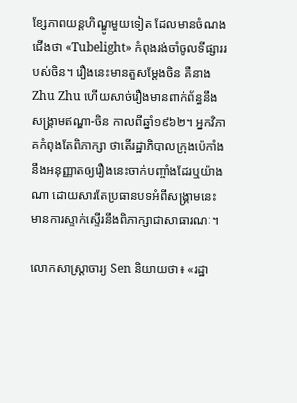ខ្សែភាពយន្តហិណ្ឌូមួយទៀត ដែលមានចំណងជើងថា «Tubelight» កំពុងរង់ចាំចូលទីផ្សាររបស់ចិន។ រឿងនេះមានតួសម្ដែងចិន គឺនាង Zhu Zhu ហើយសាច់រឿងមានពាក់ព័ន្ធនឹងសង្គ្រាមឥណ្ឌា-ចិន កាលពីឆ្នាំ១៩៦២។ អ្នកវិភាគកំពុងតែពិភាក្សា ថាតើរដ្ឋាភិបាលក្រុងប៉េកាំងនឹងអនុញ្ញាតឲ្យរឿងនេះចាក់បញ្ចាំងដែរឬយ៉ាងណា ដោយសារតែប្រធានបទអំពីសង្គ្រាមនេះ មានការស្ទាក់ស្ទើរនឹងពិភាក្សាជាសាធារណៈ។

លោកសាស្ត្រាចារ្យ Sen និយាយថា៖ «រដ្ឋា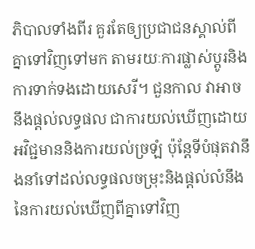ភិបាលទាំងពីរ គួរតែឲ្យប្រជាជនស្គាល់ពីគ្នាទៅវិញទៅមក តាមរយៈការផ្លាស់ប្ដូរនិងការទាក់ទងដោយសេរី។ ជួនកាល វាអាចនឹងផ្តល់លទ្ធផល ជាការយល់ឃើញដោយអវិជ្ជមាននិងការយល់ច្រឡំ ប៉ុន្តែទីបំផុតវានឹងនាំទៅដល់លទ្ធផលចម្រុះនិងផ្ដល់លំនឹងនៃការយល់ឃើញពីគ្នាទៅវិញ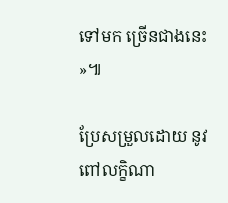ទៅមក ច្រើនជាងនេះ »៕

ប្រែសម្រួលដោយ នូវ ពៅលក្ខិណា